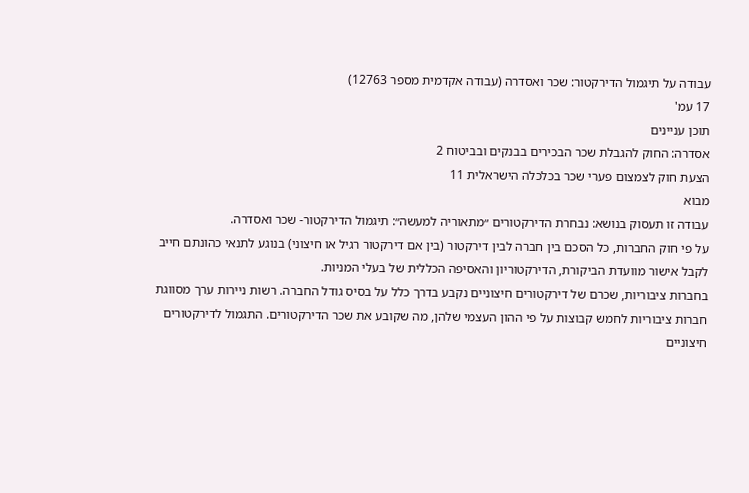עבודה על תיגמול הדירקטור: שכר ואסדרה (עבודה אקדמית מספר 12763)
17 עמ'
תוכן עניינים
אסדרה: החוק להגבלת שכר הבכירים בבנקים ובביטוח 2
הצעת חוק לצמצום פערי שכר בכלכלה הישראלית 11
מבוא
עבודה זו תעסוק בנושא: נבחרת הדירקטורים ״מתאוריה למעשה״: תיגמול הדירקטור- שכר ואסדרה.
על פי חוק החברות, כל הסכם בין חברה לבין דירקטור (בין אם דירקטור רגיל או חיצוני) בנוגע לתנאי כהונתם חייב לקבל אישור מוועדת הביקורת, הדירקטוריון והאסיפה הכללית של בעלי המניות.
בחברות ציבוריות, שכרם של דירקטורים חיצוניים נקבע בדרך כלל על בסיס גודל החברה. רשות ניירות ערך מסווגת חברות ציבוריות לחמש קבוצות על פי ההון העצמי שלהן, מה שקובע את שכר הדירקטורים. התגמול לדירקטורים חיצוניים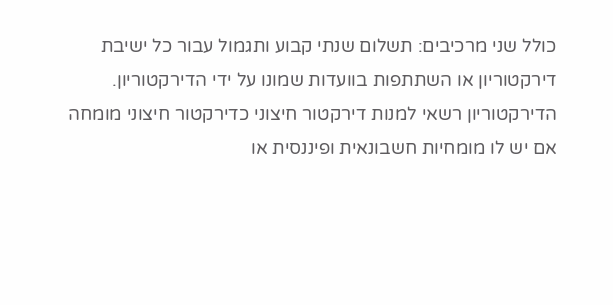כולל שני מרכיבים: תשלום שנתי קבוע ותגמול עבור כל ישיבת דירקטוריון או השתתפות בוועדות שמונו על ידי הדירקטוריון.
הדירקטוריון רשאי למנות דירקטור חיצוני כדירקטור חיצוני מומחה אם יש לו מומחיות חשבונאית ופיננסית או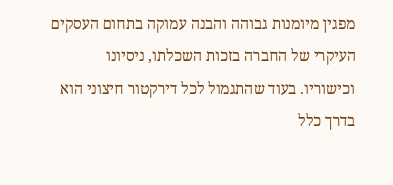מפגין מיומנות גבוהה והבנה עמוקה בתחום העסקים העיקרי של החברה בזכות השכלתו, ניסיונו וכישוריו. בעוד שהתגמול לכל דירקטור חיצוני הוא בדרך כלל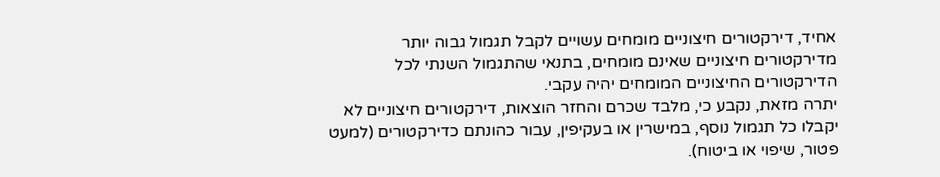אחיד, דירקטורים חיצוניים מומחים עשויים לקבל תגמול גבוה יותר מדירקטורים חיצוניים שאינם מומחים, בתנאי שהתגמול השנתי לכל הדירקטורים החיצוניים המומחים יהיה עקבי.
יתרה מזאת, נקבע כי, מלבד שכרם והחזר הוצאות, דירקטורים חיצוניים לא יקבלו כל תגמול נוסף, במישרין או בעקיפין, עבור כהונתם כדירקטורים (למעט פטור, שיפוי או ביטוח).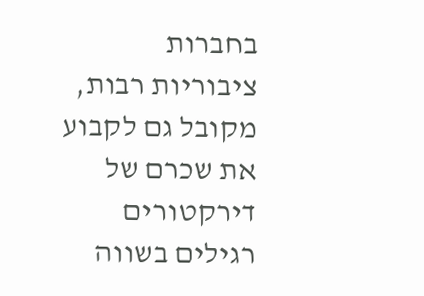בחברות ציבוריות רבות, מקובל גם לקבוע את שכרם של דירקטורים רגילים בשווה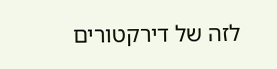לזה של דירקטורים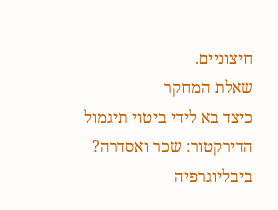חיצוניים.
שאלת המחקר
כיצד בא לידי ביטוי תיגמול הדירקטור: שכר ואסדרה?
ביבליוגרפיה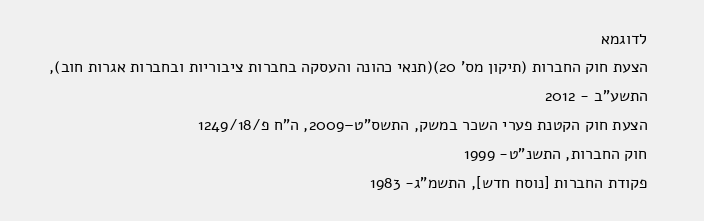לדוגמא
הצעת חוק החברות (תיקון מס' 20)(תנאי כהונה והעסקה בחברות ציבוריות ובחברות אגרות חוב), התשע"ב - 2012
הצעת חוק הקטנת פערי השכר במשק, התשס"ט–2009, ה"ח פ/1249/18
חוק החברות, התשנ"ט- 1999
פקודת החברות [נוסח חדש], התשמ"ג- 1983